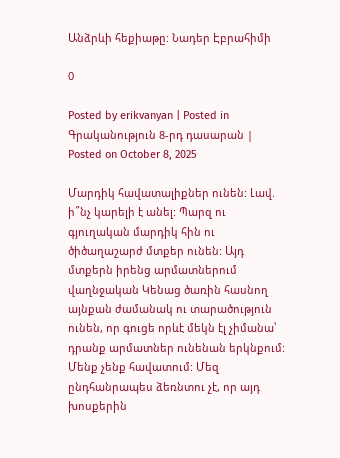Անձրևի հեքիաթը: Նադեր Էբրահիմի

0

Posted by erikvanyan | Posted in Գրականություն 8-րդ դասարան | Posted on October 8, 2025

Մարդիկ հավատալիքներ ունեն: Լավ. ի՞նչ կարելի է անել: Պարզ ու գյուղական մարդիկ հին ու ծիծաղաշարժ մտքեր ունեն: Այդ մտքերն իրենց արմատներում վաղնջական Կենաց ծառին հասնող այնքան ժամանակ ու տարածություն ունեն, որ գուցե որևէ մեկն էլ չիմանա՝ դրանք արմատներ ունենան երկնքում:
Մենք չենք հավատում: Մեզ ընդհանրապես ձեռնտու չէ, որ այդ խոսքերին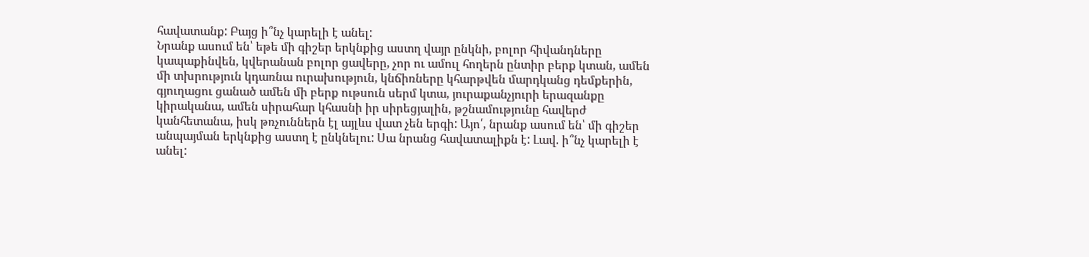հավատանք: Բայց ի՞նչ կարելի է անել:
Նրանք ասում են՝ եթե մի գիշեր երկնքից աստղ վայր ընկնի, բոլոր հիվանդները կապաքինվեն, կվերանան բոլոր ցավերը, չոր ու ամուլ հողերն ընտիր բերք կտան, ամեն մի տխրություն կդառնա ուրախություն, կնճիռները կհարթվեն մարդկանց դեմքերին, գյուղացու ցանած ամեն մի բերք ութսուն սերմ կտա, յուրաքանչյուրի երազանքը կիրականա, ամեն սիրահար կհասնի իր սիրեցյալին, թշնամությունը հավերժ կանհետանա, իսկ թռչուններն էլ այլևս վատ չեն երգի: Այո՛, նրանք ասում են՝ մի գիշեր անպայման երկնքից աստղ է ընկնելու: Սա նրանց հավատալիքն է: Լավ. ի՞նչ կարելի է անել: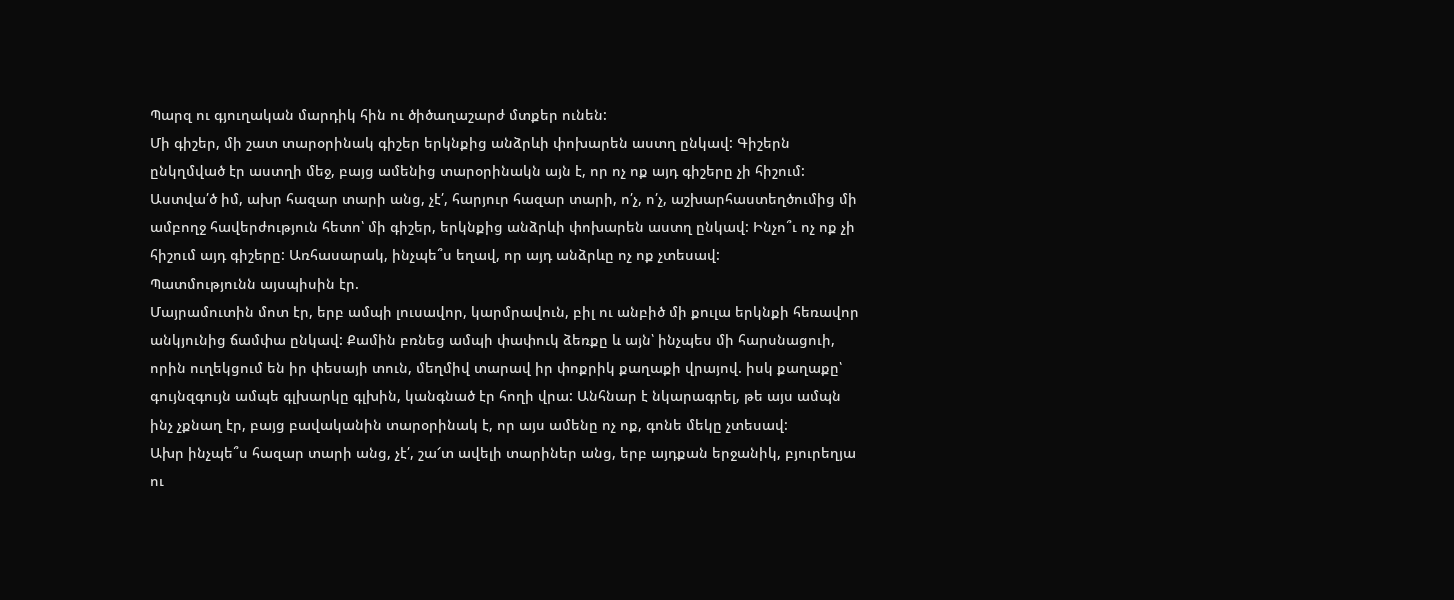Պարզ ու գյուղական մարդիկ հին ու ծիծաղաշարժ մտքեր ունեն:
Մի գիշեր, մի շատ տարօրինակ գիշեր երկնքից անձրևի փոխարեն աստղ ընկավ: Գիշերն ընկղմված էր աստղի մեջ, բայց ամենից տարօրինակն այն է, որ ոչ ոք այդ գիշերը չի հիշում:
Աստվա՛ծ իմ, ախր հազար տարի անց, չէ՛, հարյուր հազար տարի, ո՛չ, ո՛չ, աշխարհաստեղծումից մի ամբողջ հավերժություն հետո՝ մի գիշեր, երկնքից անձրևի փոխարեն աստղ ընկավ: Ինչո՞ւ ոչ ոք չի հիշում այդ գիշերը: Առհասարակ, ինչպե՞ս եղավ, որ այդ անձրևը ոչ ոք չտեսավ:
Պատմությունն այսպիսին էր.
Մայրամուտին մոտ էր, երբ ամպի լուսավոր, կարմրավուն, բիլ ու անբիծ մի քուլա երկնքի հեռավոր անկյունից ճամփա ընկավ: Քամին բռնեց ամպի փափուկ ձեռքը և այն՝ ինչպես մի հարսնացուի, որին ուղեկցում են իր փեսայի տուն, մեղմիվ տարավ իր փոքրիկ քաղաքի վրայով. իսկ քաղաքը՝ գույնզգույն ամպե գլխարկը գլխին, կանգնած էր հողի վրա: Անհնար է նկարագրել, թե այս ամպն ինչ չքնաղ էր, բայց բավականին տարօրինակ է, որ այս ամենը ոչ ոք, գոնե մեկը չտեսավ:
Ախր ինչպե՞ս հազար տարի անց, չէ՛, շա՜տ ավելի տարիներ անց, երբ այդքան երջանիկ, բյուրեղյա ու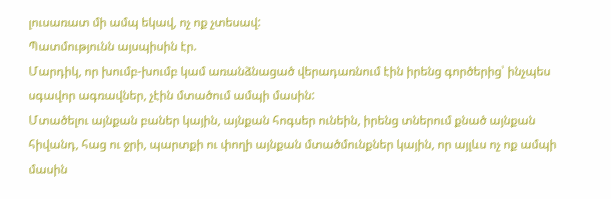լուսառատ մի ամպ եկավ, ոչ ոք չտեսավ:
Պատմությունն այսպիսին էր.
Մարդիկ, որ խումբ-խումբ կամ առանձնացած վերադառնում էին իրենց գործերից՝ ինչպես սգավոր ագռավներ, չէին մտածում ամպի մասին:
Մտածելու այնքան բաներ կային, այնքան հոգսեր ունեին, իրենց տներում քնած այնքան հիվանդ, հաց ու ջրի, պարտքի ու փողի այնքան մտածմունքներ կային, որ այլևս ոչ ոք ամպի մասին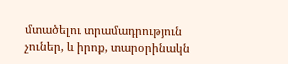մտածելու տրամադրություն չուներ, և իրոք, տարօրինակն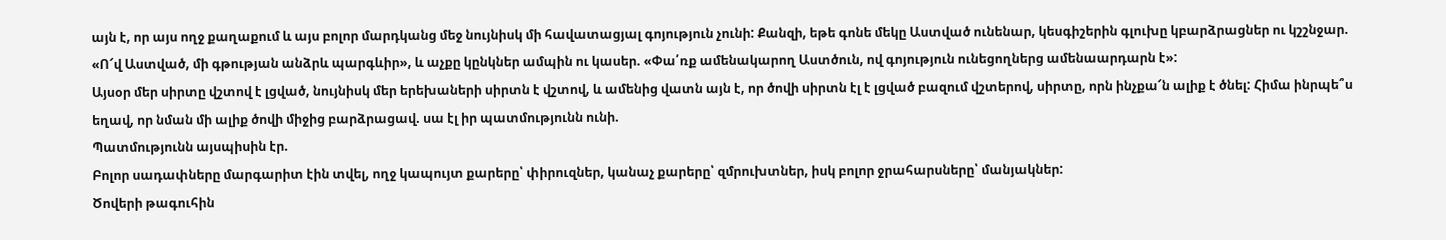այն է, որ այս ողջ քաղաքում և այս բոլոր մարդկանց մեջ նույնիսկ մի հավատացյալ գոյություն չունի: Քանզի, եթե գոնե մեկը Աստված ունենար, կեսգիշերին գլուխը կբարձրացներ ու կշշնջար. «Ո՜վ Աստված, մի գթության անձրև պարգևիր», և աչքը կընկներ ամպին ու կասեր. «Փա՛ռք ամենակարող Աստծուն, ով գոյություն ունեցողներց ամենաարդարն է»:
Այսօր մեր սիրտը վշտով է լցված, նույնիսկ մեր երեխաների սիրտն է վշտով, և ամենից վատն այն է, որ ծովի սիրտն էլ է լցված բազում վշտերով, սիրտը, որն ինչքա՜ն ալիք է ծնել: Հիմա ինրպե՞ս եղավ, որ նման մի ալիք ծովի միջից բարձրացավ. սա էլ իր պատմությունն ունի.
Պատմությունն այսպիսին էր.
Բոլոր սադափները մարգարիտ էին տվել, ողջ կապույտ քարերը՝ փիրուզներ, կանաչ քարերը՝ զմրուխտներ, իսկ բոլոր ջրահարսները՝ մանյակներ:
Ծովերի թագուհին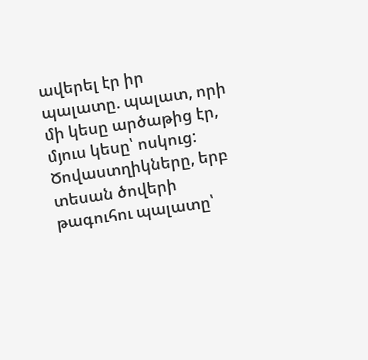ավերել էր իր պալատը. պալատ, որի մի կեսը արծաթից էր, մյուս կեսը՝ ոսկուց: Ծովաստղիկները, երբ տեսան ծովերի թագուհու պալատը՝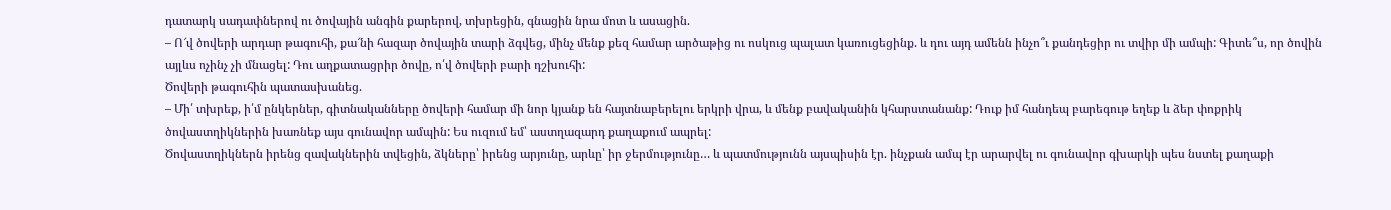դատարկ սադափներով ու ծովային անգին քարերով, տխրեցին, գնացին նրա մոտ և ասացին.
– Ո՜վ ծովերի արդար թագուհի, քա՜նի հազար ծովային տարի ձգվեց, մինչ մենք քեզ համար արծաթից ու ոսկուց պալատ կառուցեցինք. և դու այդ ամենն ինչո՞ւ քանդեցիր ու տվիր մի ամպի: Գիտե՞ս, որ ծովին այլևս ոչինչ չի մնացել: Դու աղքատացրիր ծովը, ո՛վ ծովերի բարի դշխուհի:
Ծովերի թագուհին պատասխանեց.
– Մի՛ տխրեք, ի՛մ ընկերներ, գիտնականները ծովերի համար մի նոր կյանք են հայտնաբերելու երկրի վրա, և մենք բավականին կհարստանանք: Դուք իմ հանդեպ բարեգութ եղեք և ձեր փոքրիկ ծովաստղիկներին խառնեք այս գունավոր ամպին: Ես ուզում եմ՝ աստղազարդ քաղաքում ապրել:
Ծովաստղիկներն իրենց զավակներին տվեցին, ձկները՝ իրենց արյունը, արևը՝ իր ջերմությունը… և պատմությունն այսպիսին էր. ինչքան ամպ էր արարվել ու գունավոր գխարկի պես նստել քաղաքի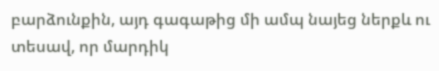բարձունքին, այդ գագաթից մի ամպ նայեց ներքև ու տեսավ, որ մարդիկ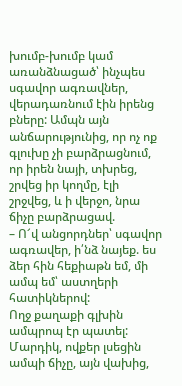խումբ-խումբ կամ առանձնացած՝ ինչպես սգավոր ագռավներ, վերադառնում էին իրենց բները: Ամպն այն անճարությունից, որ ոչ ոք գլուխը չի բարձրացնում, որ իրեն նայի, տխրեց, շրվեց իր կողմը, էլի շրջվեց, և ի վերջո, նրա ճիչը բարձրացավ.
– Ո՜վ անցորդներ՝ սգավոր ագռավեր, ի՛նձ նայեք. ես ձեր հին հեքիաթն եմ, մի ամպ եմ՝ աստղերի հատիկներով:
Ողջ քաղաքի գլխին ամպրոպ էր պատել:
Մարդիկ, ովքեր լսեցին ամպի ճիչը, այն վախից,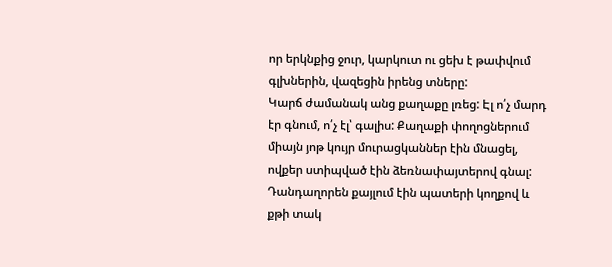որ երկնքից ջուր, կարկուտ ու ցեխ է թափվում գլխներին, վազեցին իրենց տները:
Կարճ ժամանակ անց քաղաքը լռեց: Էլ ո՛չ մարդ էր գնում, ո՛չ էլ՝ գալիս: Քաղաքի փողոցներում միայն յոթ կույր մուրացկաններ էին մնացել, ովքեր ստիպված էին ձեռնափայտերով գնալ: Դանդաղորեն քայլում էին պատերի կողքով և քթի տակ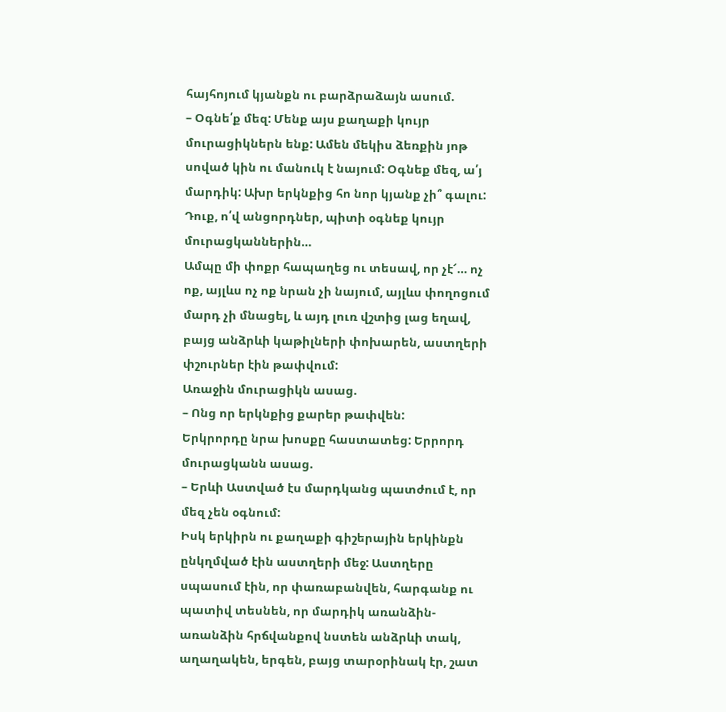հայհոյում կյանքն ու բարձրաձայն ասում.
– Օգնե՛ք մեզ: Մենք այս քաղաքի կույր մուրացիկներն ենք: Ամեն մեկիս ձեռքին յոթ սոված կին ու մանուկ է նայում: Օգնեք մեզ, ա՛յ մարդիկ: Ախր երկնքից հո նոր կյանք չի՞ գալու: Դուք, ո՛վ անցորդներ, պիտի օգնեք կույր մուրացկաններին…
Ամպը մի փոքր հապաղեց ու տեսավ, որ չէ՜… ոչ ոք, այլևս ոչ ոք նրան չի նայում, այլևս փողոցում մարդ չի մնացել, և այդ լուռ վշտից լաց եղավ, բայց անձրևի կաթիլների փոխարեն, աստղերի փշուրներ էին թափվում:
Առաջին մուրացիկն ասաց.
– Ոնց որ երկնքից քարեր թափվեն:
Երկրորդը նրա խոսքը հաստատեց: Երրորդ մուրացկանն ասաց.
– Երևի Աստված էս մարդկանց պատժում է, որ մեզ չեն օգնում:
Իսկ երկիրն ու քաղաքի գիշերային երկինքն ընկղմված էին աստղերի մեջ: Աստղերը սպասում էին, որ փառաբանվեն, հարգանք ու պատիվ տեսնեն, որ մարդիկ առանձին-առանձին հրճվանքով նստեն անձրևի տակ, աղաղակեն, երգեն, բայց տարօրինակ էր, շատ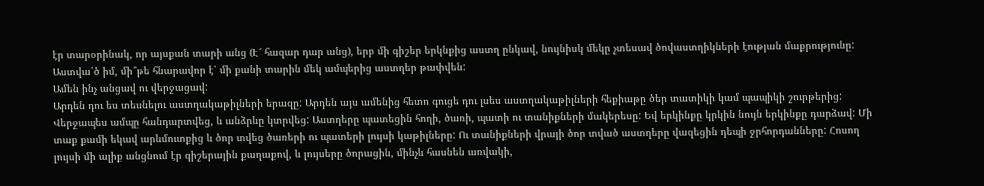էր տարօրինակ, որ այսքան տարի անց (Է՜ հազար դար անց), երբ մի գիշեր երկնքից աստղ ընկավ, նույնիսկ մեկը չտեսավ ծովաստղիկների էության մաքրությունը:
Աստվա՛ծ իմ, մի՞թե հնարավոր է՝ մի քանի տարին մեկ ամպերից աստղեր թափվեն:
Ամեն ինչ անցավ ու վերջացավ:
Արդեն դու ես տեսնելու աստղակաթիլների երազը: Արդեն այս ամենից հետո գուցե դու լսես աստղակաթիլների հեքիաթը ծեր տատիկի կամ պապիկի շուրթերից:
Վերջապես ամպը հանդարտվեց, և անձրևը կտրվեց: Աստղերը պատեցին հողի, ծառի, պատի ու տանիքների մակերեսը: Եվ երկինքը կրկին նույն երկինքը դարձավ: Մի տաք քամի եկավ արևմուտքից և ծոր տվեց ծառերի ու պատերի լույսի կաթիլները: Ու տանիքների վրայի ծոր տված աստղերը վազեցին դեպի ջրհորդանները: Հոսող լույսի մի ալիք անցնում էր գիշերային քաղաքով, և լույսերը ծորացին, մինչև հասնեն առվակի,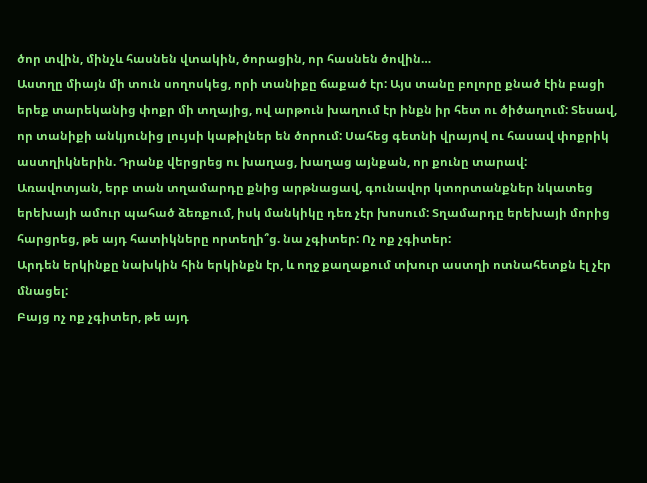ծոր տվին, մինչև հասնեն վտակին, ծորացին, որ հասնեն ծովին…
Աստղը միայն մի տուն սողոսկեց, որի տանիքը ճաքած էր: Այս տանը բոլորը քնած էին բացի երեք տարեկանից փոքր մի տղայից, ով արթուն խաղում էր ինքն իր հետ ու ծիծաղում: Տեսավ, որ տանիքի անկյունից լույսի կաթիլներ են ծորում: Սահեց գետնի վրայով ու հասավ փոքրիկ աստղիկներին. Դրանք վերցրեց ու խաղաց, խաղաց այնքան, որ քունը տարավ:
Առավոտյան, երբ տան տղամարդը քնից արթնացավ, գունավոր կտորտանքներ նկատեց երեխայի ամուր պահած ձեռքում, իսկ մանկիկը դեռ չէր խոսում: Տղամարդը երեխայի մորից հարցրեց, թե այդ հատիկները որտեղի՞ց. նա չգիտեր: Ոչ ոք չգիտեր:
Արդեն երկինքը նախկին հին երկինքն էր, և ողջ քաղաքում տխուր աստղի ոտնահետքն էլ չէր մնացել:
Բայց ոչ ոք չգիտեր, թե այդ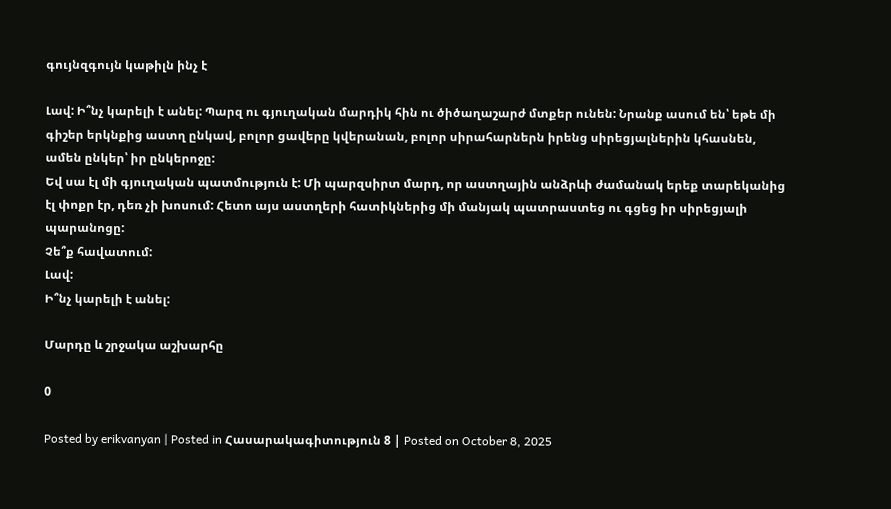գույնզգույն կաթիլն ինչ է

Լավ: Ի՞նչ կարելի է անել: Պարզ ու գյուղական մարդիկ հին ու ծիծաղաշարժ մտքեր ունեն: Նրանք ասում են՝ եթե մի գիշեր երկնքից աստղ ընկավ, բոլոր ցավերը կվերանան, բոլոր սիրահարներն իրենց սիրեցյալներին կհասնեն, ամեն ընկեր՝ իր ընկերոջը:
Եվ սա էլ մի գյուղական պատմություն է: Մի պարզսիրտ մարդ, որ աստղային անձրևի ժամանակ երեք տարեկանից էլ փոքր էր, դեռ չի խոսում: Հետո այս աստղերի հատիկներից մի մանյակ պատրաստեց ու գցեց իր սիրեցյալի պարանոցը:
Չե՞ք հավատում:
Լավ:
Ի՞նչ կարելի է անել:

Մարդը և շրջակա աշխարհը

0

Posted by erikvanyan | Posted in Հասարակագիտություն 8 | Posted on October 8, 2025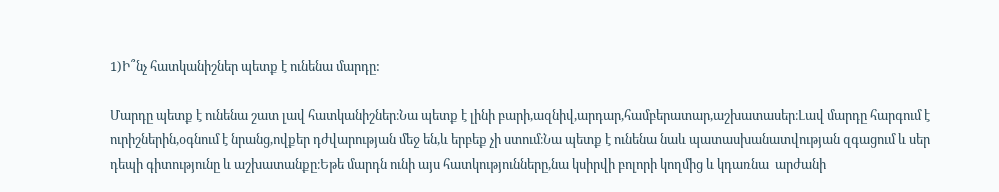1)Ի՞նչ հատկանիշներ պետք է ունենա մարդը:

Մարդը պետք է ունենա շատ լավ հատկանիշներ։Նա պետք է լինի բարի,ազնիվ,արդար,համբերատար,աշխատասեր։Լավ մարդը հարգում է  ուրիշներին,օգնում է նրանց,ովքեր դժվարության մեջ են,և երբեք չի ստում։Նա պետք է ունենա նաև պատասխանատվության զգացում և սեր դեպի գիտությունը և աշխատանքը։Եթե մարդն ունի այս հատկությունները,նա կսիրվի բոլորի կողմից և կդառնա  արժանի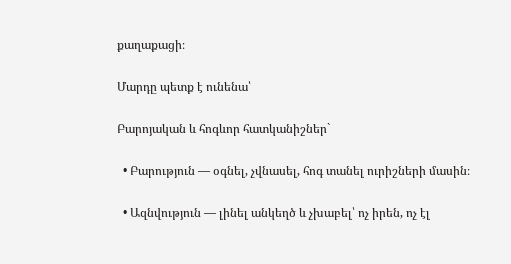քաղաքացի։

Մարդը պետք է ունենա՝

Բարոյական և հոգևոր հատկանիշներ`

  • Բարություն — օգնել, չվնասել, հոգ տանել ուրիշների մասին։

  • Ազնվություն — լինել անկեղծ և չխաբել՝ ոչ իրեն, ոչ էլ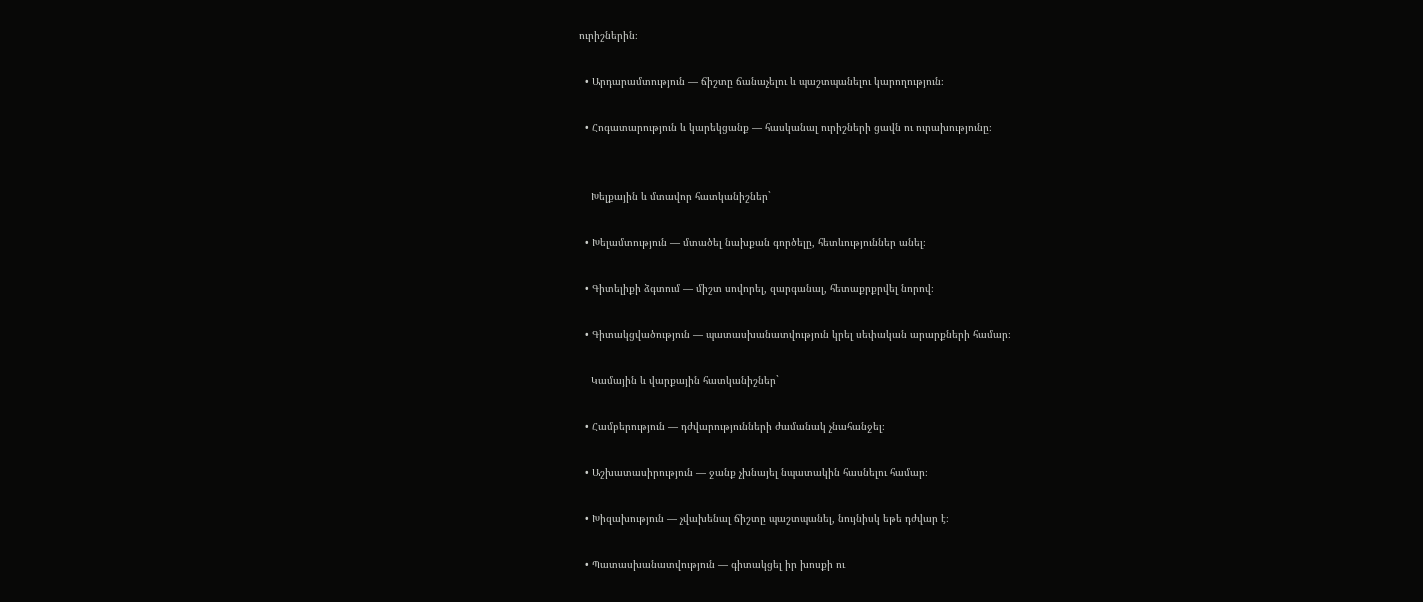ուրիշներին։

  • Արդարամտություն — ճիշտը ճանաչելու և պաշտպանելու կարողություն։

  • Հոգատարություն և կարեկցանք — հասկանալ ուրիշների ցավն ու ուրախությունը։


    Խելքային և մտավոր հատկանիշներ`

  • Խելամտություն — մտածել նախքան գործելը, հետևություններ անել։

  • Գիտելիքի ձգտում — միշտ սովորել, զարգանալ, հետաքրքրվել նորով։

  • Գիտակցվածություն — պատասխանատվություն կրել սեփական արարքների համար։

    Կամային և վարքային հատկանիշներ`

  • Համբերություն — դժվարությունների ժամանակ չնահանջել։

  • Աշխատասիրություն — ջանք չխնայել նպատակին հասնելու համար։

  • Խիզախություն — չվախենալ ճիշտը պաշտպանել, նույնիսկ եթե դժվար է։

  • Պատասխանատվություն — գիտակցել իր խոսքի ու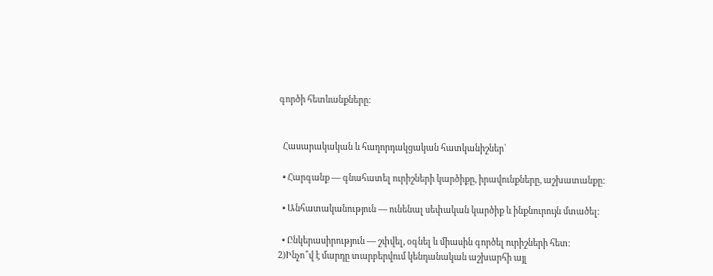գործի հետևանքները։


  Հասարակական և հաղորդակցական հատկանիշներ`

  • Հարգանք — գնահատել ուրիշների կարծիքը, իրավունքները, աշխատանքը։

  • Անհատականություն — ունենալ սեփական կարծիք և ինքնուրույն մտածել։

  • Ընկերասիրություն — շփվել, օգնել և միասին գործել ուրիշների հետ։                                                                                                                                                                                                                                                                                                                                                                                                                                                                                                                         2)Ինչո՞վ է մարդը տարբերվում կենդանական աշխարհի այլ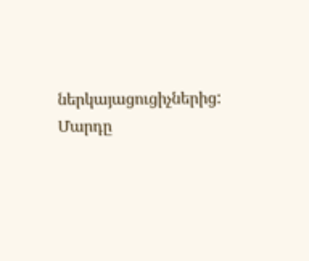ներկայացուցիչներից:                                                                                                                                                                                                                                                                              Մարդը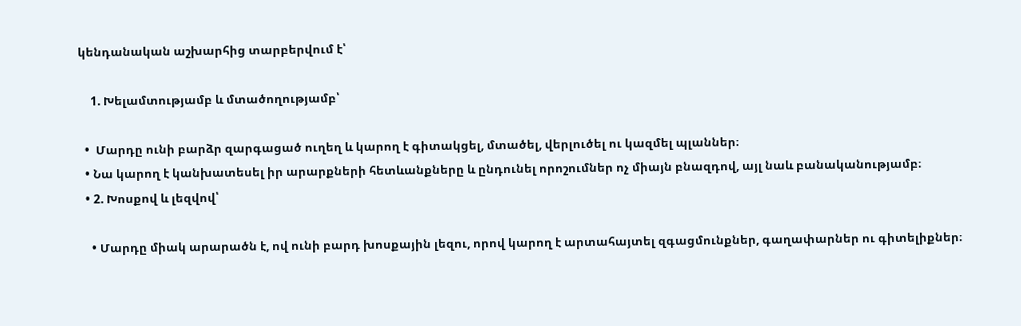կենդանական աշխարհից տարբերվում է՝

    1. Խելամտությամբ և մտածողությամբ՝

  •  Մարդը ունի բարձր զարգացած ուղեղ և կարող է գիտակցել, մտածել, վերլուծել ու կազմել պլաններ։
  • Նա կարող է կանխատեսել իր արարքների հետևանքները և ընդունել որոշումներ ոչ միայն բնազդով, այլ նաև բանականությամբ։
  • 2. Խոսքով և լեզվով՝

    • Մարդը միակ արարածն է, ով ունի բարդ խոսքային լեզու, որով կարող է արտահայտել զգացմունքներ, գաղափարներ ու գիտելիքներ։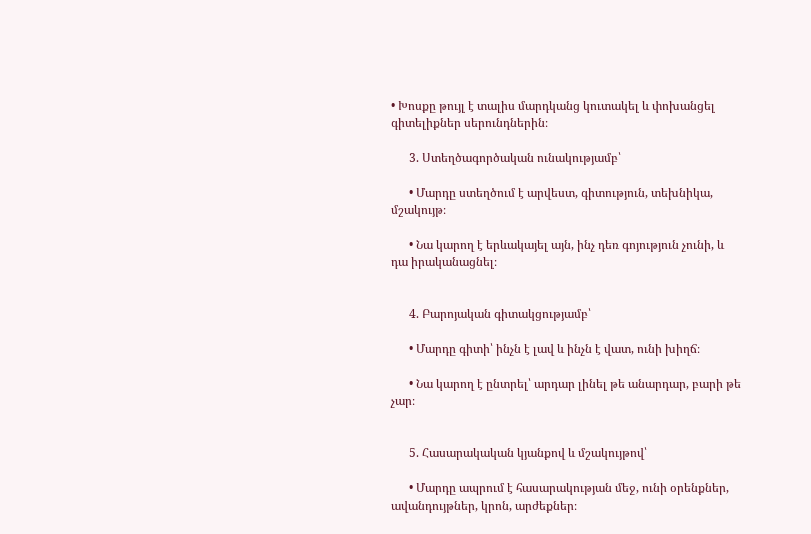• Խոսքը թույլ է տալիս մարդկանց կուտակել և փոխանցել գիտելիքներ սերունդներին։

      3. Ստեղծագործական ունակությամբ՝

      • Մարդը ստեղծում է արվեստ, գիտություն, տեխնիկա, մշակույթ։

      • Նա կարող է երևակայել այն, ինչ դեռ գոյություն չունի, և դա իրականացնել։


      4. Բարոյական գիտակցությամբ՝

      • Մարդը գիտի՝ ինչն է լավ և ինչն է վատ, ունի խիղճ։

      • Նա կարող է ընտրել՝ արդար լինել թե անարդար, բարի թե չար։


      5. Հասարակական կյանքով և մշակույթով՝

      • Մարդը ապրում է հասարակության մեջ, ունի օրենքներ, ավանդույթներ, կրոն, արժեքներ։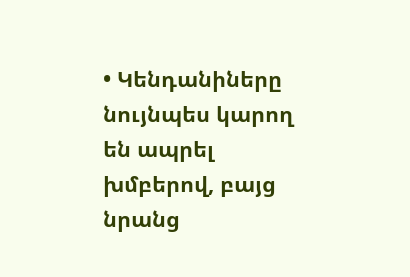• Կենդանիները նույնպես կարող են ապրել խմբերով, բայց նրանց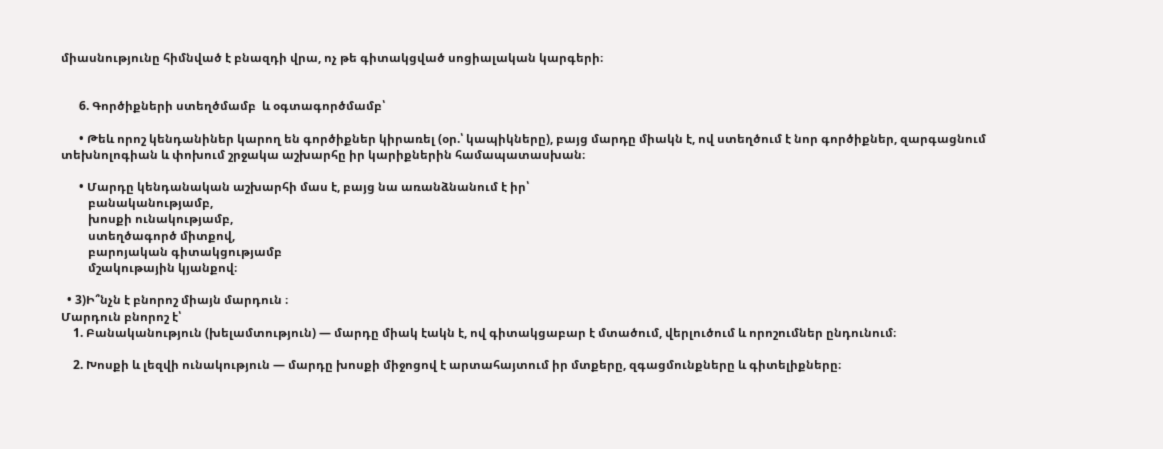միասնությունը հիմնված է բնազդի վրա, ոչ թե գիտակցված սոցիալական կարգերի։


      6. Գործիքների ստեղծմամբ  և օգտագործմամբ՝

      • Թեև որոշ կենդանիներ կարող են գործիքներ կիրառել (օր.՝ կապիկները), բայց մարդը միակն է, ով ստեղծում է նոր գործիքներ, զարգացնում տեխնոլոգիան և փոխում շրջակա աշխարհը իր կարիքներին համապատասխան։

      • Մարդը կենդանական աշխարհի մաս է, բայց նա առանձնանում է իր՝
         բանականությամբ,
         խոսքի ունակությամբ,
         ստեղծագործ միտքով,
         բարոյական գիտակցությամբ
         մշակութային կյանքով։

  • 3)Ի՞նչն է բնորոշ միայն մարդուն ։                                                                                                                                                                                                                                                                                                                                                                                Մարդուն բնորոշ է՝
    1. Բանականություն (խելամտություն) — մարդը միակ էակն է, ով գիտակցաբար է մտածում, վերլուծում և որոշումներ ընդունում։

    2. Խոսքի և լեզվի ունակություն — մարդը խոսքի միջոցով է արտահայտում իր մտքերը, զգացմունքները և գիտելիքները։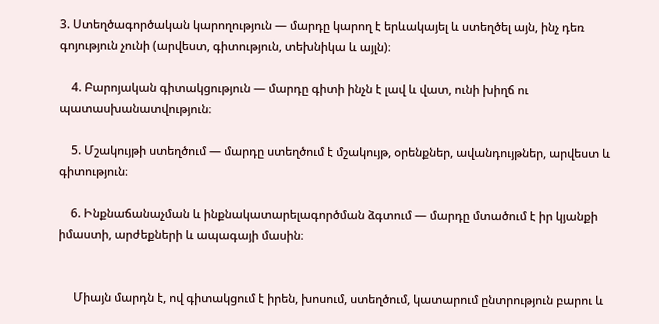3. Ստեղծագործական կարողություն — մարդը կարող է երևակայել և ստեղծել այն, ինչ դեռ գոյություն չունի (արվեստ, գիտություն, տեխնիկա և այլն)։

    4. Բարոյական գիտակցություն — մարդը գիտի ինչն է լավ և վատ, ունի խիղճ ու պատասխանատվություն։

    5. Մշակույթի ստեղծում — մարդը ստեղծում է մշակույթ, օրենքներ, ավանդույթներ, արվեստ և գիտություն։

    6. Ինքնաճանաչման և ինքնակատարելագործման ձգտում — մարդը մտածում է իր կյանքի իմաստի, արժեքների և ապագայի մասին։


     Միայն մարդն է, ով գիտակցում է իրեն, խոսում, ստեղծում, կատարում ընտրություն բարու և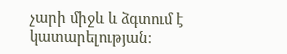չարի միջև և ձգտում է կատարելության։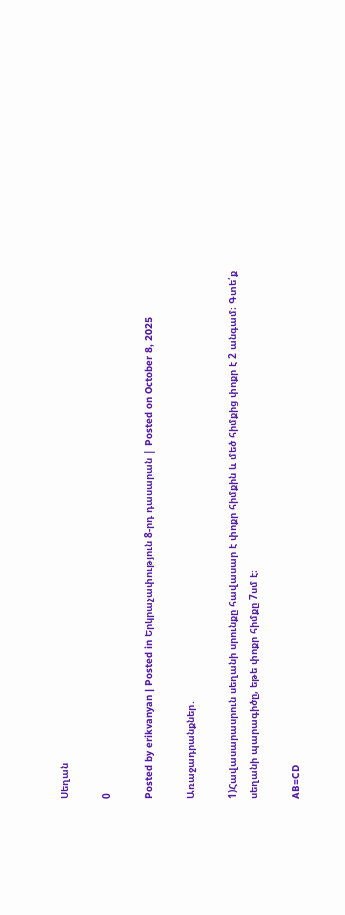Սեղան

0

Posted by erikvanyan | Posted in Երկրաչափություն 8-րդ դասարան | Posted on October 8, 2025

Առաջադրանքներ․

1)Հավասարասրուն սեղանի սրունքը հավասար է փոքր հիմքին և մեծ հիմքից փոքր է 2 անգամ։ Գտե՛ք սեղանի պարագիծը, եթե փոքր հիմքը 7սմ է։

AB=CD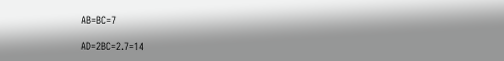AB=BC=7

AD=2BC=2.7=14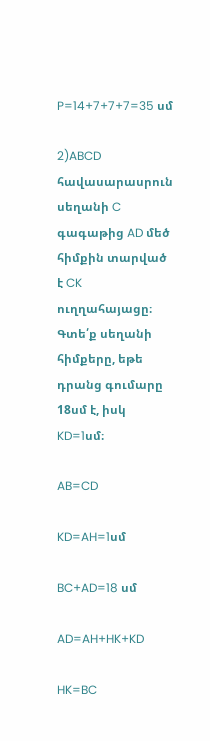P=14+7+7+7=35 սմ

2)ABCD հավասարասրուն սեղանի C գագաթից AD մեծ հիմքին տարված է CK ուղղահայացը։ Գտե՛ք սեղանի հիմքերը, եթե դրանց գումարը 18սմ է, իսկ KD=1սմ։

AB=CD

KD=AH=1սմ

BC+AD=18 սմ

AD=AH+HK+KD

HK=BC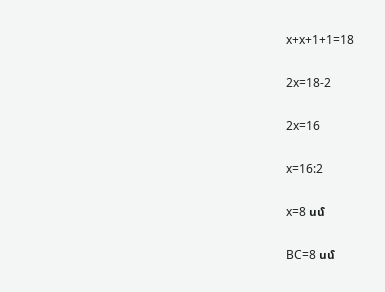x+x+1+1=18

2x=18-2

2x=16

x=16:2

x=8 սմ

BC=8 սմ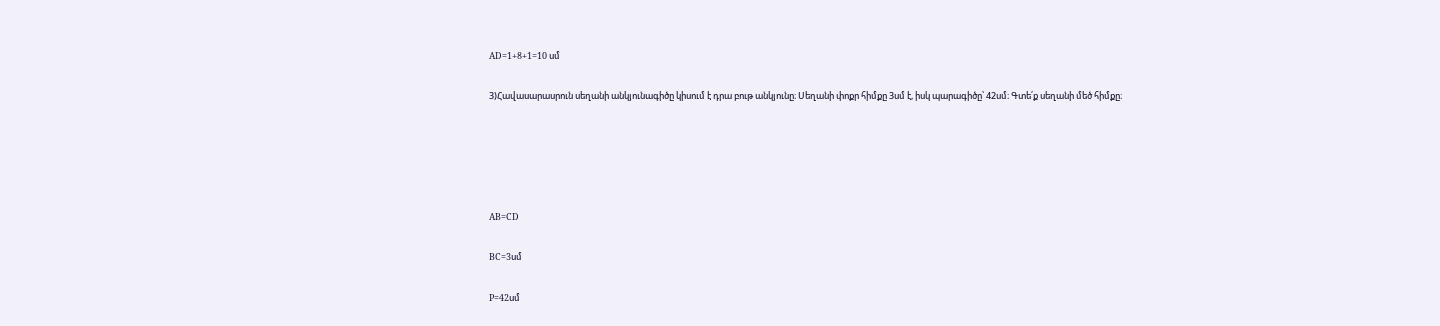AD=1+8+1=10 սմ

3)Հավասարասրուն սեղանի անկյունագիծը կիսում է դրա բութ անկյունը։ Սեղանի փոքր հիմքը 3սմ է, իսկ պարագիծը՝ 42սմ։ Գտե՛ք սեղանի մեծ հիմքը։





AB=CD

BC=3սմ

P=42սմ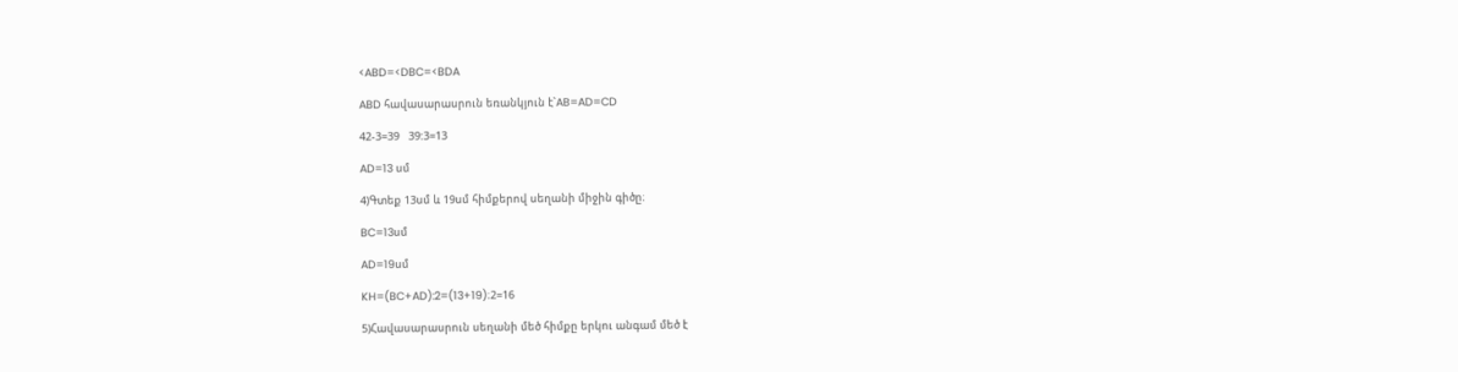<ABD=<DBC=<BDA

ABD հավասարասրուն եռանկյուն է`AB=AD=CD

42-3=39   39:3=13

AD=13 սմ

4)Գտեք 13սմ և 19սմ հիմքերով սեղանի միջին գիծը։

BC=13սմ

AD=19սմ

KH=(BC+AD):2=(13+19)։2=16

5)Հավասարասրուն սեղանի մեծ հիմքը երկու անգամ մեծ է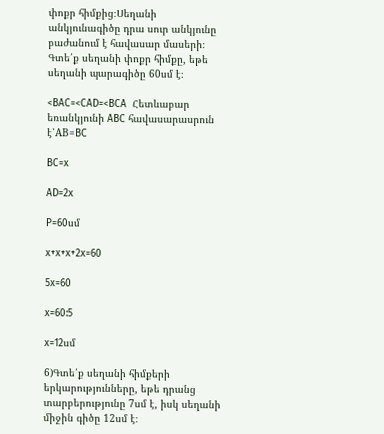փոքր հիմքից։Սեղանի անկյունագիծը դրա սուր անկյունը բաժանում է հավասար մասերի։ Գտե՛ք սեղանի փոքր հիմքը, եթե սեղանի պարագիծը 60սմ է։

<BAC=<CAD=<BCA  Հետևաբար եռանկյունի ABC հավասարասրուն է՝AB=BC

BC=x

AD=2x

P=60սմ

x+x+x+2x=60

5x=60

x=60:5

x=12սմ

6)Գտե՛ք սեղանի հիմքերի երկարությունները, եթե դրանց տարբերությունը 7սմ է, իսկ սեղանի միջին գիծը 12սմ է։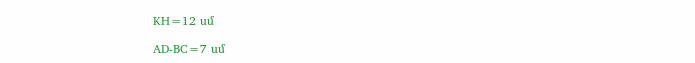KH=12 սմ

AD-BC=7 սմ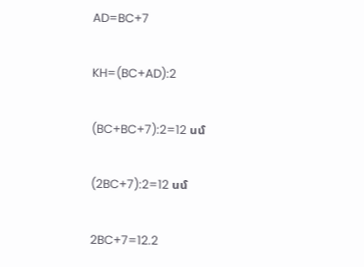AD=BC+7

KH=(BC+AD):2

(BC+BC+7):2=12 սմ

(2BC+7):2=12 սմ

2BC+7=12.2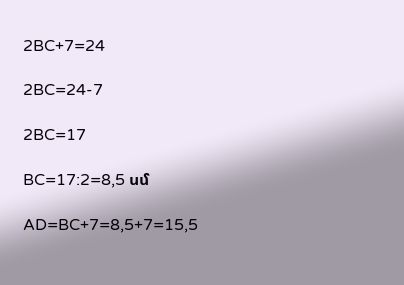2BC+7=24

2BC=24-7

2BC=17

BC=17:2=8,5 սմ

AD=BC+7=8,5+7=15,5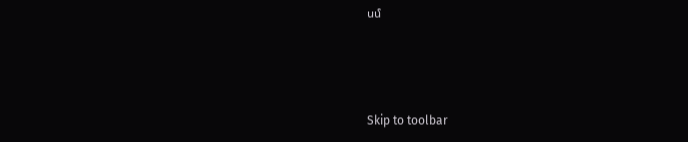սմ



Skip to toolbar